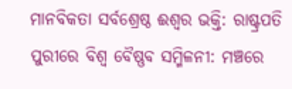ମାନବିକତା ସର୍ବଶ୍ରେଷ୍ଠ ଈଶ୍ବର ଭକ୍ତି: ରାଷ୍ଟ୍ରପତି
ପୁରୀରେ ବିଶ୍ବ ବୈଷ୍ଣବ ସମ୍ମିଳନୀ: ମଞ୍ଚରେ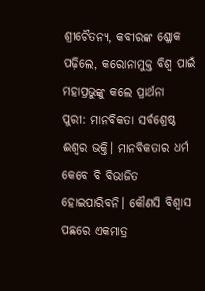ଶ୍ରୀଚୈତନ୍ୟ, କବୀରଙ୍କ ଶ୍ଳୋକ ପଢ଼ିଲେ, କରୋନାମୁକ୍ତ ବିଶ୍ବ ପାଇଁ ମହାପ୍ରଭୁଙ୍କୁ କଲେ ପ୍ରାର୍ଥନା
ପୁରୀ: ମାନବିକତା ସର୍ବଶ୍ରେଷ୍ଠ ଈଶ୍ବର ଭକ୍ତି। ମାନବିକତାର ଧର୍ମ କେବେ ବି ବିଭାଜିତ ହୋଇପାରିବନି। କୌଣସି ବିଶ୍ବାସ ପଛରେ ଏକମାତ୍ର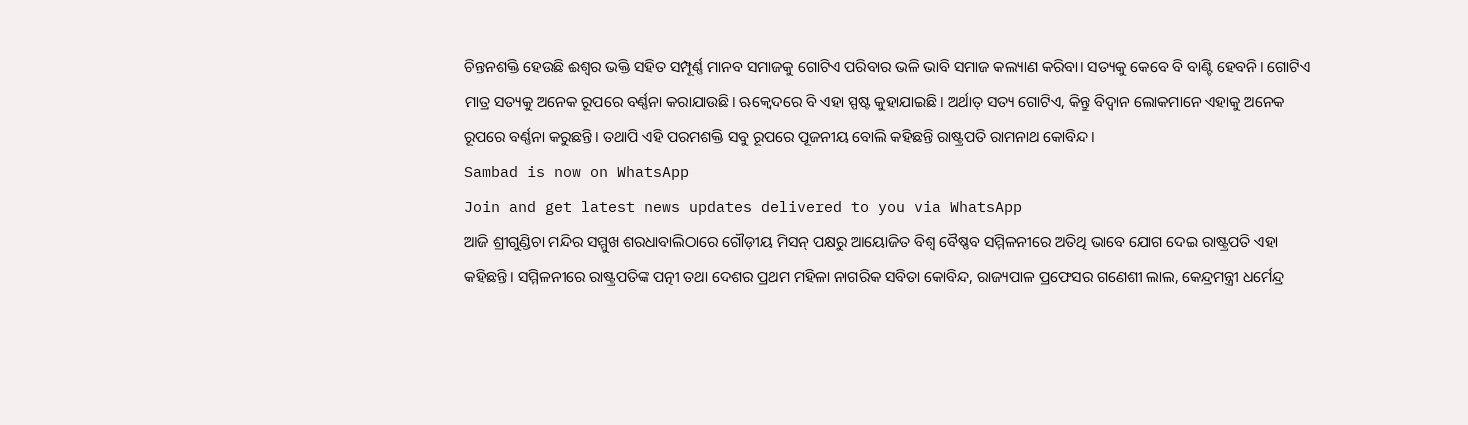ଚିନ୍ତନଶକ୍ତି ହେଉଛି ଈଶ୍ବର ଭକ୍ତି ସହିତ ସମ୍ପୂର୍ଣ୍ଣ ମାନବ ସମାଜକୁ ଗୋଟିଏ ପରିବାର ଭଳି ଭାବି ସମାଜ କଲ୍ୟାଣ କରିବା। ସତ୍ୟକୁ କେବେ ବି ବାଣ୍ଟି ହେବନି। ଗୋଟିଏ ମାତ୍ର ସତ୍ୟକୁ ଅନେକ ରୂପରେ ବର୍ଣ୍ଣନା କରାଯାଉଛି। ଋକ୍ବେଦରେ ବି ଏହା ସ୍ପଷ୍ଟ କୁହାଯାଇଛି। ଅର୍ଥାତ୍ ସତ୍ୟ ଗୋଟିଏ, କିନ୍ତୁ ବିଦ୍ବାନ ଲୋକମାନେ ଏହାକୁ ଅନେକ ରୂପରେ ବର୍ଣ୍ଣନା କରୁଛନ୍ତି। ତଥାପି ଏହି ପରମଶକ୍ତି ସବୁ ରୂପରେ ପୂଜନୀୟ ବୋଲି କହିଛନ୍ତି ରାଷ୍ଟ୍ରପତି ରାମନାଥ କୋବିନ୍ଦ।
Sambad is now on WhatsApp
Join and get latest news updates delivered to you via WhatsApp
ଆଜି ଶ୍ରୀଗୁଣ୍ଡିଚା ମନ୍ଦିର ସମ୍ମୁଖ ଶରଧାବାଲିଠାରେ ଗୌଡ଼ୀୟ ମିସନ୍ ପକ୍ଷରୁ ଆୟୋଜିତ ବିଶ୍ବ ବୈଷ୍ଣବ ସମ୍ମିଳନୀରେ ଅତିଥି ଭାବେ ଯୋଗ ଦେଇ ରାଷ୍ଟ୍ରପତି ଏହା କହିଛନ୍ତି। ସମ୍ମିଳନୀରେ ରାଷ୍ଟ୍ରପତିଙ୍କ ପତ୍ନୀ ତଥା ଦେଶର ପ୍ରଥମ ମହିଳା ନାଗରିକ ସବିତା କୋବିନ୍ଦ, ରାଜ୍ୟପାଳ ପ୍ରଫେସର ଗଣେଶୀ ଲାଲ, କେନ୍ଦ୍ରମନ୍ତ୍ରୀ ଧର୍ମେନ୍ଦ୍ର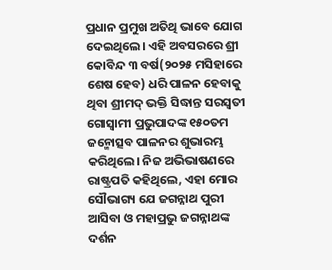ପ୍ରଧାନ ପ୍ରମୁଖ ଅତିଥି ଭାବେ ଯୋଗ ଦେଇଥିଲେ। ଏହି ଅବସରରେ ଶ୍ରୀ କୋବିନ୍ଦ ୩ ବର୍ଷ(୨୦୨୫ ମସିହାରେ ଶେଷ ହେବ) ଧରି ପାଳନ ହେବାକୁ ଥିବା ଶ୍ରୀମଦ୍ ଭକ୍ତି ସିଦ୍ଧାନ୍ତ ସରସ୍ବତୀ ଗୋସ୍ବାମୀ ପ୍ରଭୁପାଦଙ୍କ ୧୫୦ତମ ଜନ୍ମୋତ୍ସବ ପାଳନର ଶୁଭାରମ୍ଭ କରିଥିଲେ। ନିଜ ଅଭିଭାଷଣରେ ରାଷ୍ଟ୍ରପତି କହିଥିଲେ, ଏହା ମୋର ସୌଭାଗ୍ୟ ଯେ ଜଗନ୍ନାଥ ପୁରୀ ଆସିବା ଓ ମହାପ୍ରଭୁ ଜଗନ୍ନାଥଙ୍କ ଦର୍ଶନ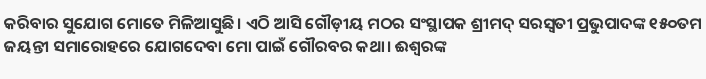କରିବାର ସୁଯୋଗ ମୋତେ ମିଳିଆସୁଛି। ଏଠି ଆସି ଗୌଡ଼ୀୟ ମଠର ସଂସ୍ଥାପକ ଶ୍ରୀମଦ୍ ସରସ୍ବତୀ ପ୍ରଭୁପାଦଙ୍କ ୧୫୦ତମ ଜୟନ୍ତୀ ସମାରୋହରେ ଯୋଗଦେବା ମୋ ପାଇଁ ଗୌରବର କଥା। ଈଶ୍ବରଙ୍କ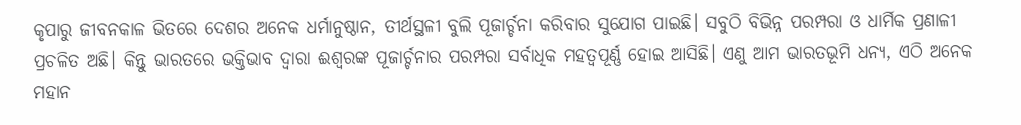କୃପାରୁ ଜୀବନକାଳ ଭିତରେ ଦେଶର ଅନେକ ଧର୍ମାନୁଷ୍ଠାନ, ତୀର୍ଥସ୍ଥଳୀ ବୁଲି ପୂଜାର୍ଚ୍ଚନା କରିବାର ସୁଯୋଗ ପାଇଛି। ସବୁଠି ବିଭିନ୍ନ ପରମ୍ପରା ଓ ଧାର୍ମିକ ପ୍ରଣାଳୀ ପ୍ରଚଳିତ ଅଛି। କିନ୍ତୁ ଭାରତରେ ଭକ୍ତିଭାବ ଦ୍ବାରା ଈଶ୍ବରଙ୍କ ପୂଜାର୍ଚ୍ଚନାର ପରମ୍ପରା ସର୍ବାଧିକ ମହତ୍ବପୂର୍ଣ୍ଣ ହୋଇ ଆସିଛି। ଏଣୁ ଆମ ଭାରତଭୂମି ଧନ୍ୟ, ଏଠି ଅନେକ ମହାନ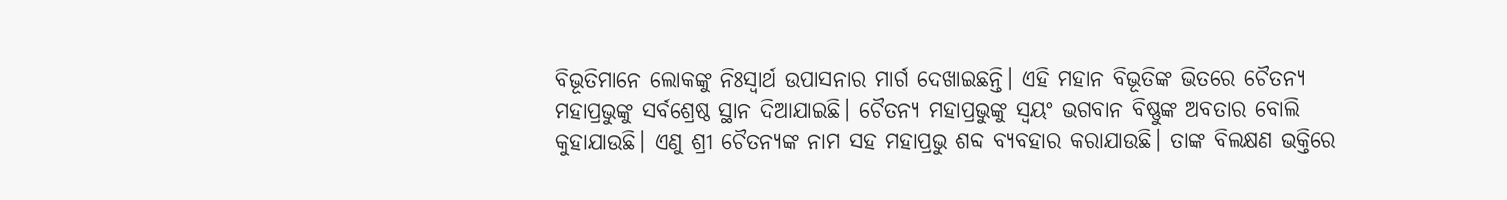ବିଭୂତିମାନେ ଲୋକଙ୍କୁ ନିଃସ୍ବାର୍ଥ ଉପାସନାର ମାର୍ଗ ଦେଖାଇଛନ୍ତି। ଏହି ମହାନ ବିଭୂତିଙ୍କ ଭିତରେ ଚୈତନ୍ୟ ମହାପ୍ରଭୁଙ୍କୁ ସର୍ବଶ୍ରେଷ୍ଠ ସ୍ଥାନ ଦିଆଯାଇଛି। ଚୈତନ୍ୟ ମହାପ୍ରଭୁଙ୍କୁ ସ୍ବୟଂ ଭଗବାନ ବିଷ୍ଣୁଙ୍କ ଅବତାର ବୋଲି କୁହାଯାଉଛି। ଏଣୁ ଶ୍ରୀ ଚୈତନ୍ୟଙ୍କ ନାମ ସହ ମହାପ୍ରଭୁ ଶବ୍ଦ ବ୍ୟବହାର କରାଯାଉଛି। ତାଙ୍କ ବିଲକ୍ଷଣ ଭକ୍ତିରେ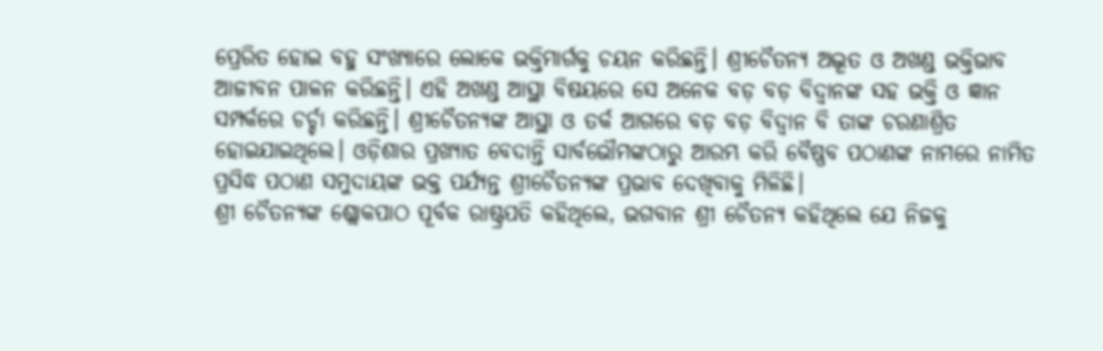ପ୍ରେରିତ ହୋଇ ବହୁ ସଂଖ୍ୟାରେ ଲୋକେ ଭକ୍ତିମାର୍ଗକୁ ଚୟନ କରିଛନ୍ତି। ଶ୍ରୀଚୈତନ୍ୟ ଅଦ୍ଭୂତ ଓ ଅଖଣ୍ଡ ଭକ୍ତିଭାବ ଆଜୀବନ ପାଳନ କରିଛନ୍ତି। ଏହି ଅଖଣ୍ଡ ଆସ୍ଥା ବିଷୟରେ ସେ ଅନେକ ବଡ଼ ବଡ଼ ବିଦ୍ବାନଙ୍କ ସହ ଭକ୍ତି ଓ ଜ୍ଞାନ ସମ୍ପର୍କରେ ଚର୍ଚ୍ଚା କରିଛନ୍ତି। ଶ୍ରୀଚୈତନ୍ୟଙ୍କ ଆସ୍ଥା ଓ ତର୍କ ଆଗରେ ବଡ଼ ବଡ଼ ବିଦ୍ବାନ ବି ତାଙ୍କ ଚରଣାଶ୍ରିତ ହୋଇଯାଇଥିଲେ। ଓଡ଼ିଶାର ପ୍ରଖ୍ୟାତ ବେଦାନ୍ତି ସାର୍ବଭୌମଙ୍କଠାରୁ ଆରମ୍ଭ କରି ବୈଷ୍ଣବ ପଠାଣଙ୍କ ନାମରେ ନାମିତ ପ୍ରସିଦ୍ଧ ପଠାଣ ସମୁଦାୟଙ୍କ ଭକ୍ତ ପର୍ଯ୍ୟନ୍ତ ଶ୍ରୀଚୈତନ୍ୟଙ୍କ ପ୍ରଭାବ ଦେଖିବାକୁ ମିଳିଛି।
ଶ୍ରୀ ଚୈତନ୍ୟଙ୍କ ଶ୍ଲୋକପାଠ ପୂର୍ବକ ରାଷ୍ଟ୍ରପତି କହିଥିଲେ, ଭଗବାନ ଶ୍ରୀ ଚୈତନ୍ୟ କହିଥିଲେ ଯେ ନିଜକୁ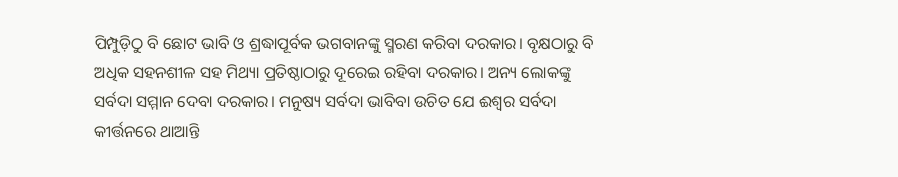ପିମ୍ପୁଡ଼ିଠୁ ବି ଛୋଟ ଭାବି ଓ ଶ୍ରଦ୍ଧାପୂର୍ବକ ଭଗବାନଙ୍କୁ ସ୍ମରଣ କରିବା ଦରକାର। ବୃକ୍ଷଠାରୁ ବି ଅଧିକ ସହନଶୀଳ ସହ ମିଥ୍ୟା ପ୍ରତିଷ୍ଠାଠାରୁ ଦୂରେଇ ରହିବା ଦରକାର। ଅନ୍ୟ ଲୋକଙ୍କୁ ସର୍ବଦା ସମ୍ମାନ ଦେବା ଦରକାର। ମନୁଷ୍ୟ ସର୍ବଦା ଭାବିବା ଉଚିତ ଯେ ଈଶ୍ବର ସର୍ବଦା କୀର୍ତ୍ତନରେ ଥାଆନ୍ତି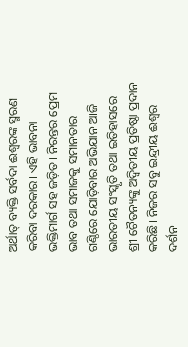ଅର୍ଥାତ୍ ବ୍ୟକ୍ତି ସର୍ବଦା ଈଶ୍ବରଙ୍କ ସ୍ମରଣ କରିବା ଦରକାର। ଏହି ଭାବନା ଭକ୍ତିମାର୍ଗ ସହ ଜଡ଼ିତ। ନିରନ୍ତର ପ୍ରେମ ଭାବ ତଥା ସମାଜକୁ ସମାନତାର ଗଣ୍ଠିରେ ଯୋଡ଼ିବାର ଅଭିଯାନ ଆଜି ଭାରତୀୟ ସଂସ୍କୃତି ତଥା ଇତିହାସରେ ଶ୍ରୀ ଚୈତନ୍ୟଙ୍କୁ ଅଦ୍ବିତୀୟ ପ୍ରତିଷ୍ଠା ପ୍ରଦାନ କରିଛି। ନିଜର ସବୁ ଇନ୍ଦ୍ରୀୟ ଈଶ୍ବର ଦର୍ଶନ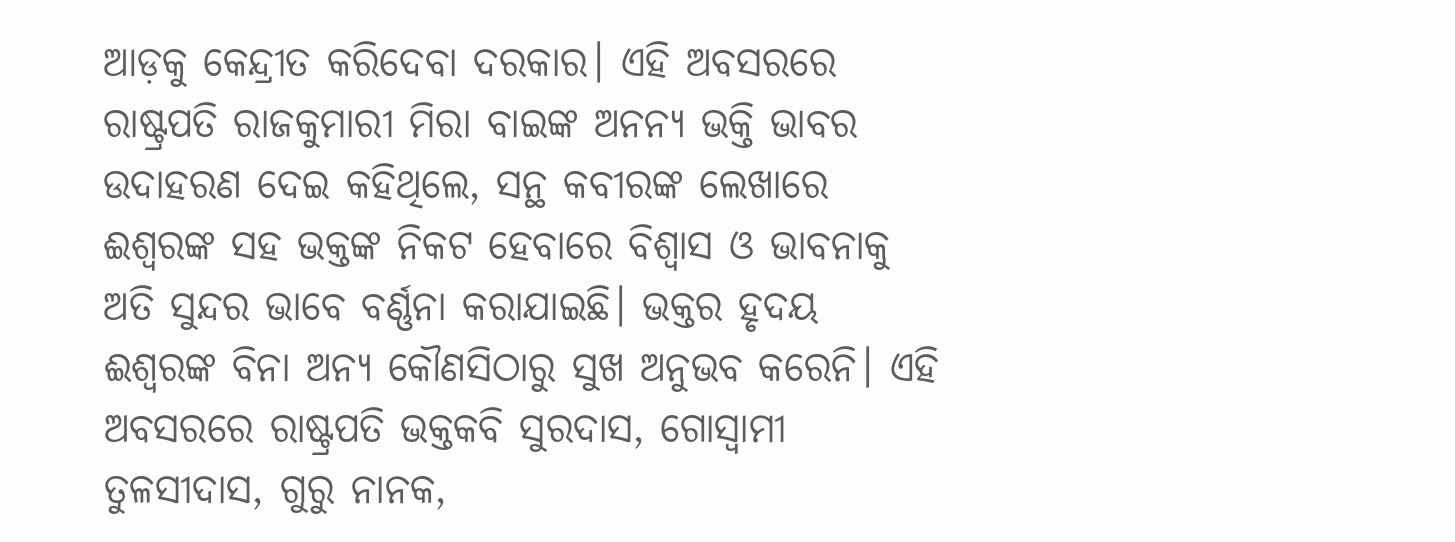ଆଡ଼କୁ କେନ୍ଦ୍ରୀତ କରିଦେବା ଦରକାର। ଏହି ଅବସରରେ ରାଷ୍ଟ୍ରପତି ରାଜକୁମାରୀ ମିରା ବାଇଙ୍କ ଅନନ୍ୟ ଭକ୍ତି ଭାବର ଉଦାହରଣ ଦେଇ କହିଥିଲେ, ସନ୍ଥ କବୀରଙ୍କ ଲେଖାରେ ଈଶ୍ବରଙ୍କ ସହ ଭକ୍ତଙ୍କ ନିକଟ ହେବାରେ ବିଶ୍ବାସ ଓ ଭାବନାକୁ ଅତି ସୁନ୍ଦର ଭାବେ ବର୍ଣ୍ଣନା କରାଯାଇଛି। ଭକ୍ତର ହୃଦୟ ଈଶ୍ବରଙ୍କ ବିନା ଅନ୍ୟ କୌଣସିଠାରୁ ସୁଖ ଅନୁଭବ କରେନି। ଏହି ଅବସରରେ ରାଷ୍ଟ୍ରପତି ଭକ୍ତକବି ସୁରଦାସ, ଗୋସ୍ବାମୀ ତୁଳସୀଦାସ, ଗୁରୁ ନାନକ,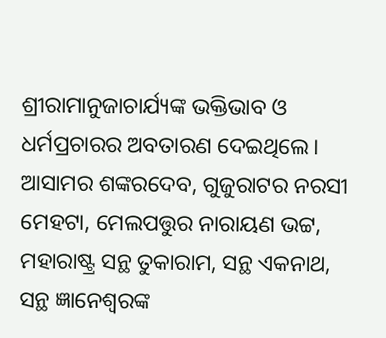ଶ୍ରୀରାମାନୁଜାଚାର୍ଯ୍ୟଙ୍କ ଭକ୍ତିଭାବ ଓ ଧର୍ମପ୍ରଚାରର ଅବତାରଣ ଦେଇଥିଲେ। ଆସାମର ଶଙ୍କରଦେବ, ଗୁଜୁରାଟର ନରସୀ ମେହଟା, ମେଲପତ୍ତୁର ନାରାୟଣ ଭଟ୍ଟ, ମହାରାଷ୍ଟ୍ର ସନ୍ଥ ତୁକାରାମ, ସନ୍ଥ ଏକନାଥ, ସନ୍ଥ ଜ୍ଞାନେଶ୍ବରଙ୍କ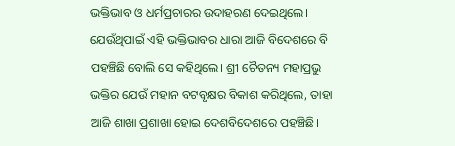ଭକ୍ତିଭାବ ଓ ଧର୍ମପ୍ରଚାରର ଉଦାହରଣ ଦେଇଥିଲେ। ଯେଉଁଥିପାଇଁ ଏହି ଭକ୍ତିଭାବର ଧାରା ଆଜି ବିଦେଶରେ ବି ପହଞ୍ଚିଛି ବୋଲି ସେ କହିଥିଲେ। ଶ୍ରୀ ଚୈତନ୍ୟ ମହାପ୍ରଭୁ ଭକ୍ତିର ଯେଉଁ ମହାନ ବଟବୃକ୍ଷର ବିକାଶ କରିଥିଲେ, ତାହା ଆଜି ଶାଖା ପ୍ରଶାଖା ହୋଇ ଦେଶବିଦେଶରେ ପହଞ୍ଚିଛି।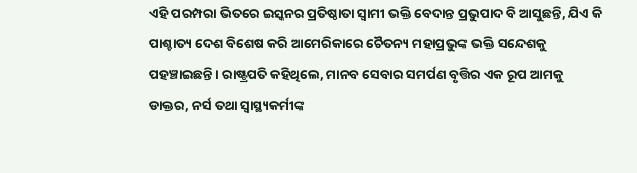ଏହି ପରମ୍ପରା ଭିତରେ ଇସ୍କନର ପ୍ରତିଷ୍ଠାତା ସ୍ବାମୀ ଭକ୍ତି ବେଦାନ୍ତ ପ୍ରଭୁପାଦ ବି ଆସୁଛନ୍ତି, ଯିଏ କି ପାଶ୍ଚାତ୍ୟ ଦେଶ ବିଶେଷ କରି ଆମେରିକାରେ ଚୈତନ୍ୟ ମହାପ୍ରଭୁଙ୍କ ଭକ୍ତି ସନ୍ଦେଶକୁ ପହଞ୍ଚାଇଛନ୍ତି। ରାଷ୍ଟ୍ରପତି କହିଥିଲେ, ମାନବ ସେବାର ସମର୍ପଣ ବୃତ୍ତିର ଏକ ରୂପ ଆମକୁ ଡାକ୍ତର, ନର୍ସ ତଥା ସ୍ବାସ୍ଥ୍ୟକର୍ମୀଙ୍କ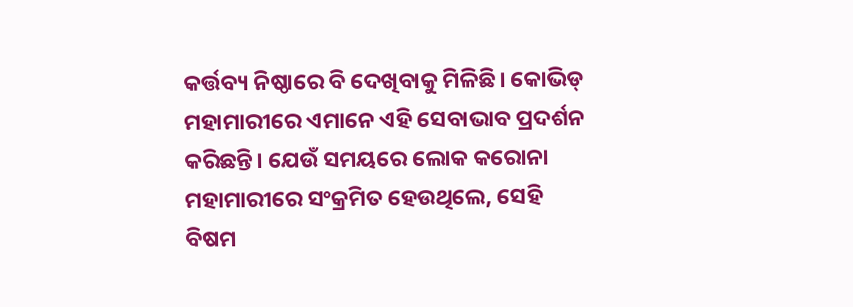କର୍ତ୍ତବ୍ୟ ନିଷ୍ଠାରେ ବି ଦେଖିବାକୁ ମିଳିଛି। କୋଭିଡ୍ ମହାମାରୀରେ ଏମାନେ ଏହି ସେବାଭାବ ପ୍ରଦର୍ଶନ କରିଛନ୍ତି। ଯେଉଁ ସମୟରେ ଲୋକ କରୋନା ମହାମାରୀରେ ସଂକ୍ରମିତ ହେଉଥିଲେ, ସେହି ବିଷମ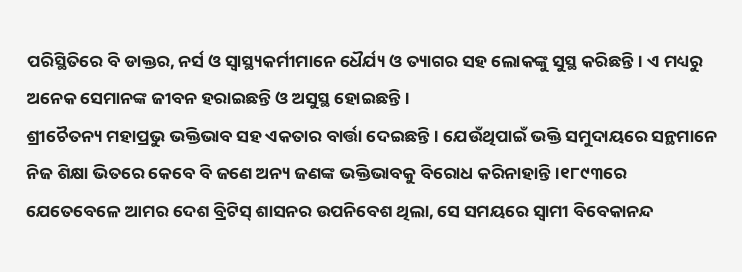ପରିସ୍ଥିତିରେ ବି ଡାକ୍ତର, ନର୍ସ ଓ ସ୍ବାସ୍ଥ୍ୟକର୍ମୀମାନେ ଧୈର୍ଯ୍ୟ ଓ ତ୍ୟାଗର ସହ ଲୋକଙ୍କୁ ସୁସ୍ଥ କରିଛନ୍ତି। ଏ ମଧ୍ୟରୁ ଅନେକ ସେମାନଙ୍କ ଜୀବନ ହରାଇଛନ୍ତି ଓ ଅସୁସ୍ଥ ହୋଇଛନ୍ତି।
ଶ୍ରୀଚୈତନ୍ୟ ମହାପ୍ରଭୁ ଭକ୍ତିଭାବ ସହ ଏକତାର ବାର୍ତ୍ତା ଦେଇଛନ୍ତି। ଯେଉଁଥିପାଇଁ ଭକ୍ତି ସମୁଦାୟରେ ସନ୍ଥମାନେ ନିଜ ଶିକ୍ଷା ଭିତରେ କେବେ ବି ଜଣେ ଅନ୍ୟ ଜଣଙ୍କ ଭକ୍ତିଭାବକୁ ବିରୋଧ କରିନାହାନ୍ତି।୧୮୯୩ରେ ଯେତେବେଳେ ଆମର ଦେଶ ବ୍ରିଟିସ୍ ଶାସନର ଉପନିବେଶ ଥିଲା, ସେ ସମୟରେ ସ୍ବାମୀ ବିବେକାନନ୍ଦ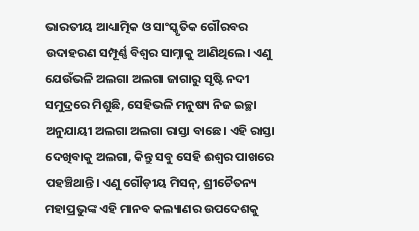ଭାରତୀୟ ଆଧ୍ୟାତ୍ମିକ ଓ ସାଂସ୍କୃତିକ ଗୌରବର ଉଦାହରଣ ସମ୍ପୂର୍ଣ୍ଣ ବିଶ୍ବର ସାମ୍ନାକୁ ଆଣିଥିଲେ। ଏଣୁ ଯେଉଁଭଳି ଅଲଗା ଅଲଗା ଜାଗାରୁ ସୃଷ୍ଟି ନଦୀ ସମୁଦ୍ରରେ ମିଶୁଛି, ସେହିଭଳି ମନୁଷ୍ୟ ନିଜ ଇଚ୍ଛା ଅନୁଯାୟୀ ଅଲଗା ଅଲଗା ରାସ୍ତା ବାଛେ। ଏହି ରାସ୍ତା ଦେଖିବାକୁ ଅଲଗା, କିନ୍ତୁ ସବୁ ସେହି ଈଶ୍ବର ପାଖରେ ପହଞ୍ଚିଥାନ୍ତି। ଏଣୁ ଗୌଡ଼ୀୟ ମିସନ୍, ଶ୍ରୀଚୈତନ୍ୟ ମହାପ୍ରଭୁଙ୍କ ଏହି ମାନବ କଲ୍ୟାଣର ଉପଦେଶକୁ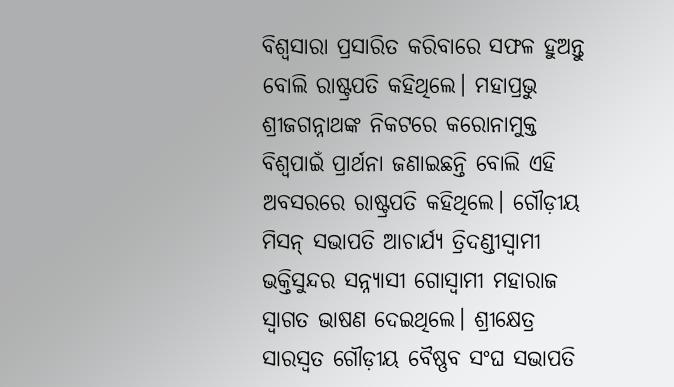ବିଶ୍ବସାରା ପ୍ରସାରିତ କରିବାରେ ସଫଳ ହୁଅନ୍ତୁ ବୋଲି ରାଷ୍ଟ୍ରପତି କହିଥିଲେ। ମହାପ୍ରଭୁ ଶ୍ରୀଜଗନ୍ନାଥଙ୍କ ନିକଟରେ କରୋନାମୁକ୍ତ ବିଶ୍ବପାଇଁ ପ୍ରାର୍ଥନା ଜଣାଇଛନ୍ତି ବୋଲି ଏହି ଅବସରରେ ରାଷ୍ଟ୍ରପତି କହିଥିଲେ। ଗୌଡ଼ୀୟ ମିସନ୍ ସଭାପତି ଆଚାର୍ଯ୍ୟ ତ୍ରିଦଣ୍ଡୀସ୍ବାମୀ ଭକ୍ତିସୁନ୍ଦର ସନ୍ନ୍ୟାସୀ ଗୋସ୍ବାମୀ ମହାରାଜ ସ୍ବାଗତ ଭାଷଣ ଦେଇଥିଲେ। ଶ୍ରୀକ୍ଷେତ୍ର ସାରସ୍ବତ ଗୌଡ଼ୀୟ ବୈଷ୍ଣବ ସଂଘ ସଭାପତି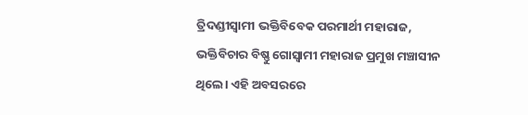ତ୍ରିଦଣ୍ଡୀସ୍ବାମୀ ଭକ୍ତିବିବେକ ପରମାର୍ଥୀ ମହାରାଜ, ଭକ୍ତିବିଚାର ବିଷ୍ଣୁ ଗୋସ୍ବାମୀ ମହାରାଜ ପ୍ରମୁଖ ମଞ୍ଚାସୀନ ଥିଲେ। ଏହି ଅବସରରେ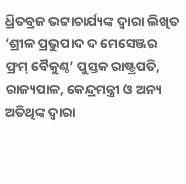ଧ୍ରିତବ୍ରଜ ଭଟ୍ଟାଚାର୍ଯ୍ୟଙ୍କ ଦ୍ବାରା ଲିଖିତ ‘ଶ୍ରୀଳ ପ୍ରଭୁପାଦ ଦ ମେସେଞ୍ଜର ଫ୍ରମ୍ ବୈକୁଣ୍ଠ’ ପୁସ୍ତକ ରାଷ୍ଟ୍ରପତି, ରାଜ୍ୟପାଳ, କେନ୍ଦ୍ରମନ୍ତ୍ରୀ ଓ ଅନ୍ୟ ଅତିଥିଙ୍କ ଦ୍ବାରା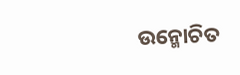ଉନ୍ମୋଚିତ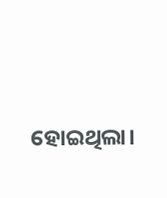ହୋଇଥିଲା।